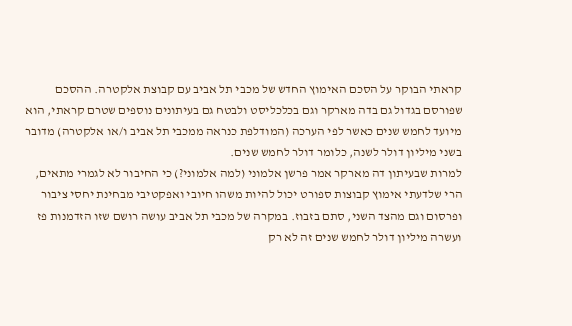קראתי הבוקר על הסכם האימוץ החדש של מכבי תל אביב עם קבוצת אלקטרה. ההסכם שפורסם בגדול גם בדה מארקר וגם בכלכליסט ולבטח גם בעיתונים נוספים שטרם קראתי, הוא מיועד לחמש שנים כאשר לפי הערכה (המודלפת כנראה ממכבי תל אביב ו/או אלקטרה) מדובר בשני מיליון דולר לשנה, כלומר דולר לחמש שנים.
למרות שבעיתון דה מארקר אמר פרשן אלמוני (למה אלמוני?) כי החיבור לא לגמרי מתאים, הרי שלדעתי אימוץ קבוצות ספורט יכול להיות משהו חיובי ואפקטיבי מבחינת יחסי ציבור ופרסום וגם מהצד השני, סתם בזבוז. במקרה של מכבי תל אביב עושה רושם שזו הזדמנות פז ועשרה מיליון דולר לחמש שנים זה לא רק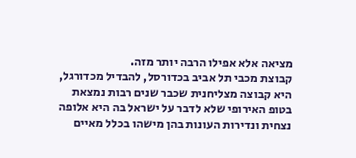מציאה אלא אפילו הרבה יותר מזה.
קבוצת מכבי תל אביב בכדורסל, להבדיל מכדורגל, היא קבוצה מצליחנית שכבר שנים רבות נמצאת בטופ האירופי שלא לדבר על ישראל בה היא אלופה נצחית ונדירות העונות בהן מישהו בכלל מאיים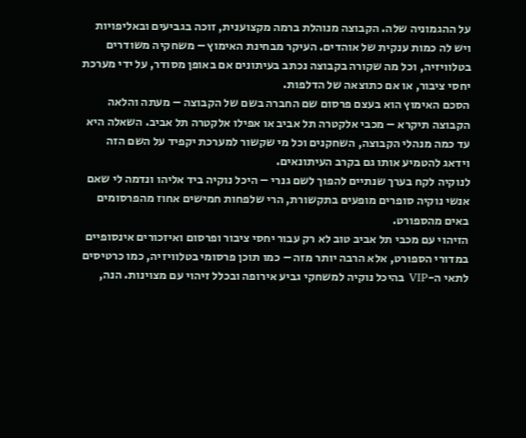על ההגמוניה שלה. הקבוצה מנוהלת ברמה מקצוענית, זוכה בגביעים ובאליפויות ויש לה כמות ענקית של אוהדים. העיקר מבחינת האימוץ – משחקיה משודרים בטלוויזיה, וכל מה שקורה בקבוצה נכתב בעיתונים אם באופן מסודר, על ידי מערכת יחסי ציבור, או אם כתוצאה של הדלפות.
הסכם האימוץ הוא בעצם פרסום שם החברה בשם של הקבוצה – מעתה והלאה הקבוצה תיקרא – מכבי אלקטרה תל אביב או אפילו אלקטרה תל אביב. השאלה היא עד כמה מנהלי הקבוצה, השחקנים וכל מי שקשור למערכת יקפיד על השם הזה וידאג להטמיע אותו גם בקרב העיתונאים.
לנוקיה לקח בערך שנתיים להפוך לשם גנרי – היכל נוקיה ביד אליהו ונדמה לי שאם אנשי נוקיה סופרים מופעים בתקשורת, הרי שלפחות חמישים אחוז מהפרסומים באים מהספורט.
הזיהוי עם מכבי תל אביב טוב לא רק עבור יחסי ציבור ופרסום ואיזכורים אינסופיים במדורי הספורט, אלא הרבה יותר מזה – כמו תוכן פרסומי בטלוויזיה, כמו כרטיסים לתאי ה-VIP בהיכל נוקיה למשחקי גביע אירופה ובכלל זיהוי עם מצוינות. הנה,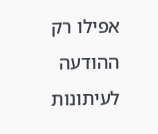אפילו רק ההודעה לעיתונות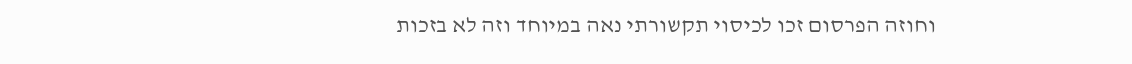וחוזה הפרסום זכו לכיסוי תקשורתי נאה במיוחד וזה לא בזכות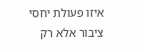איזו פעולת יחסי ציבור אלא רק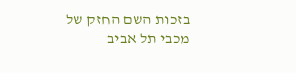בזכות השם החזק של מכבי תל אביב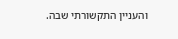והעניין התקשורתי שבה.